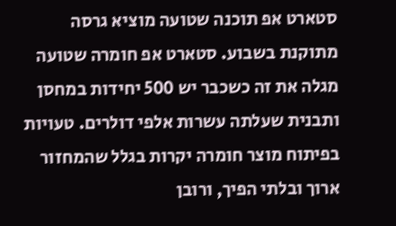סטארט אפ תוכנה שטועה מוציא גרסה מתוקנת בשבוע. סטארט אפ חומרה שטועה מגלה את זה כשכבר יש 500 יחידות במחסן ותבנית שעלתה עשרות אלפי דולרים. טעויות בפיתוח מוצר חומרה יקרות בגלל שהמחזור ארוך ובלתי הפיך, ורובן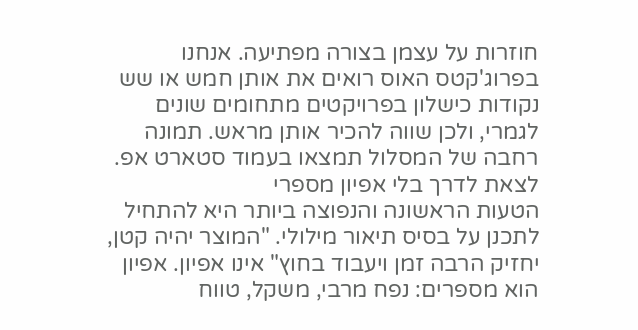חוזרות על עצמן בצורה מפתיעה. אנחנו בפרוג'קטס האוס רואים את אותן חמש או שש נקודות כישלון בפרויקטים מתחומים שונים לגמרי, ולכן שווה להכיר אותן מראש. תמונה רחבה של המסלול תמצאו בעמוד סטארט אפ.
לצאת לדרך בלי אפיון מספרי
הטעות הראשונה והנפוצה ביותר היא להתחיל לתכנן על בסיס תיאור מילולי. "המוצר יהיה קטן, יחזיק הרבה זמן ויעבוד בחוץ" אינו אפיון. אפיון הוא מספרים: נפח מרבי, משקל, טווח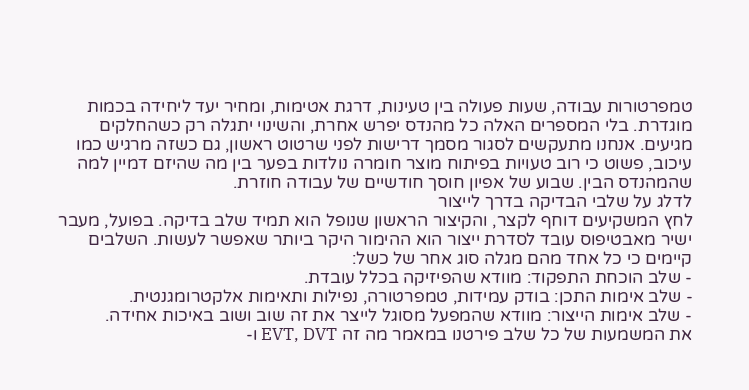טמפרטורות עבודה, שעות פעולה בין טעינות, דרגת אטימות, ומחיר יעד ליחידה בכמות מוגדרת. בלי המספרים האלה כל מהנדס יפרש אחרת, והשינוי יתגלה רק כשהחלקים מגיעים. אנחנו מתעקשים לסגור מסמך דרישות לפני שרטוט ראשון, גם כשזה מרגיש כמו עיכוב, פשוט כי רוב טעויות בפיתוח מוצר חומרה נולדות בפער בין מה שהיזם דמיין למה שהמהנדס הבין. שבוע של אפיון חוסך חודשיים של עבודה חוזרת.
לדלג על שלבי הבדיקה בדרך לייצור
לחץ המשקיעים דוחף לקצר, והקיצור הראשון שנופל הוא תמיד שלב בדיקה. בפועל, מעבר ישיר מאבטיפוס עובד לסדרת ייצור הוא ההימור היקר ביותר שאפשר לעשות. השלבים קיימים כי כל אחד מהם מגלה סוג אחר של כשל:
- שלב הוכחת התפקוד: מוודא שהפיזיקה בכלל עובדת.
- שלב אימות התכן: בודק עמידות, טמפרטורה, נפילות ותאימות אלקטרומגנטית.
- שלב אימות הייצור: מוודא שהמפעל מסוגל לייצר את זה שוב ושוב באיכות אחידה.
את המשמעות של כל שלב פירטנו במאמר מה זה EVT, DVT ו-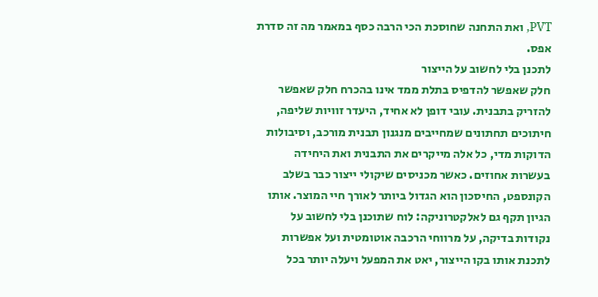PVT, ואת התחנה שחוסכת הכי הרבה כסף במאמר מה זה סדרת אפס.
לתכנן בלי לחשוב על הייצור
חלק שאפשר להדפיס בתלת ממד אינו בהכרח חלק שאפשר להזריק בתבנית. עובי דופן לא אחיד, היעדר זוויות שליפה, חיתוכים תחתונים שמחייבים מנגנון תבנית מורכב, וסיבולות הדוקות מדי, כל אלה מייקרים את התבנית ואת היחידה בעשרות אחוזים. כאשר מכניסים שיקולי ייצור כבר בשלב הקונספט, החיסכון הוא הגדול ביותר לאורך חיי המוצר. אותו הגיון תקף גם לאלקטרוניקה: לוח שתוכנן בלי לחשוב על נקודות בדיקה, על מרווחי הרכבה אוטומטית ועל אפשרות לתכנת אותו בקו הייצור, יאט את המפעל ויעלה יותר בכל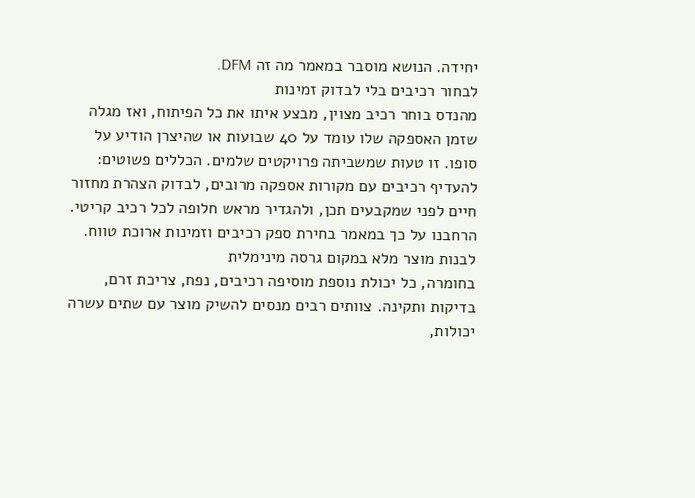יחידה. הנושא מוסבר במאמר מה זה DFM.
לבחור רכיבים בלי לבדוק זמינות
מהנדס בוחר רכיב מצוין, מבצע איתו את כל הפיתוח, ואז מגלה שזמן האספקה שלו עומד על 40 שבועות או שהיצרן הודיע על סופו. זו טעות שמשביתה פרויקטים שלמים. הכללים פשוטים: להעדיף רכיבים עם מקורות אספקה מרובים, לבדוק הצהרת מחזור חיים לפני שמקבעים תכן, ולהגדיר מראש חלופה לכל רכיב קריטי. הרחבנו על כך במאמר בחירת ספק רכיבים וזמינות ארוכת טווח.
לבנות מוצר מלא במקום גרסה מינימלית
בחומרה, כל יכולת נוספת מוסיפה רכיבים, נפח, צריכת זרם, בדיקות ותקינה. צוותים רבים מנסים להשיק מוצר עם שתים עשרה יכולות,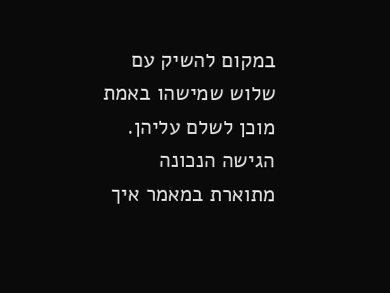במקום להשיק עם שלוש שמישהו באמת מוכן לשלם עליהן. הגישה הנכונה מתוארת במאמר איך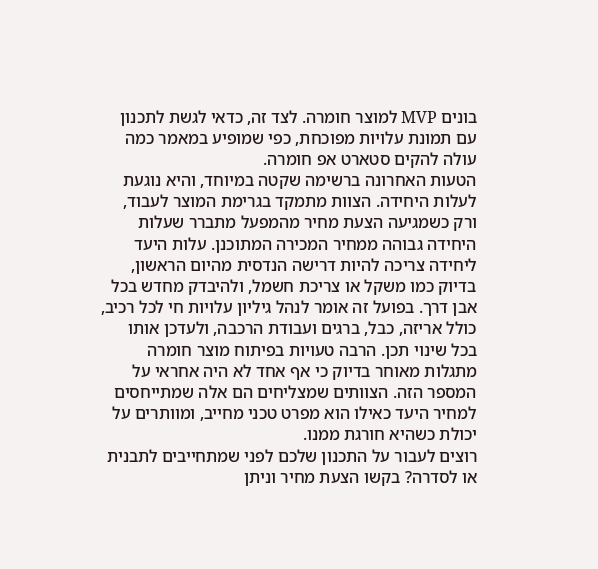בונים MVP למוצר חומרה. לצד זה, כדאי לגשת לתכנון עם תמונת עלויות מפוכחת, כפי שמופיע במאמר כמה עולה להקים סטארט אפ חומרה.
הטעות האחרונה ברשימה שקטה במיוחד, והיא נוגעת לעלות היחידה. הצוות מתמקד בגרימת המוצר לעבוד, ורק כשמגיעה הצעת מחיר מהמפעל מתברר שעלות היחידה גבוהה ממחיר המכירה המתוכנן. עלות היעד ליחידה צריכה להיות דרישה הנדסית מהיום הראשון, בדיוק כמו משקל או צריכת חשמל, ולהיבדק מחדש בכל אבן דרך. בפועל זה אומר לנהל גיליון עלויות חי לכל רכיב, כולל אריזה, כבל, ברגים ועבודת הרכבה, ולעדכן אותו בכל שינוי תכן. הרבה טעויות בפיתוח מוצר חומרה מתגלות מאוחר בדיוק כי אף אחד לא היה אחראי על המספר הזה. הצוותים שמצליחים הם אלה שמתייחסים למחיר היעד כאילו הוא מפרט טכני מחייב, ומוותרים על יכולת כשהיא חורגת ממנו.
רוצים לעבור על התכנון שלכם לפני שמתחייבים לתבנית או לסדרה? בקשו הצעת מחיר וניתן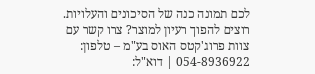לכם תמונה כנה של הסיכונים והעלויות.
רוצים להפוך רעיון למוצר? צרו קשר עם צוות פרוג'קטס האוס בע"מ – טלפון: 054-8936922 | דוא"ל: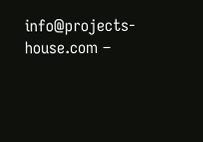info@projects-house.com –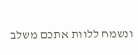ונשמח ללוות אתכם משלב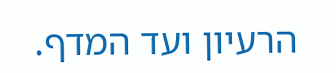הרעיון ועד המדף.